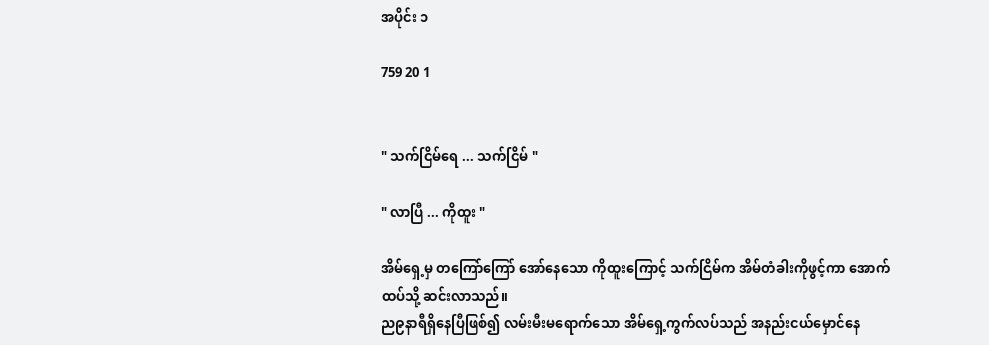အပိုင်း ၁

759 20 1


" သက်ငြိမ်ရေ ... သက်ငြိမ် "

" လာပြီ ... ကိုထူး "

အိမ်ရှေ့မှ တကြော်ကြော် အော်နေသော ကိုထူးကြောင့် သက်ငြိမ်က အိမ်တံခါးကိုဖွင့်ကာ အောက်ထပ်သို့ ဆင်းလာသည်။
ည၉နာရီရှိနေပြီဖြစ်၍ လမ်းမီးမ‌ရောက်သော အိမ်ရှေ့ကွက်လပ်သည် အနည်းငယ်မှောင်နေ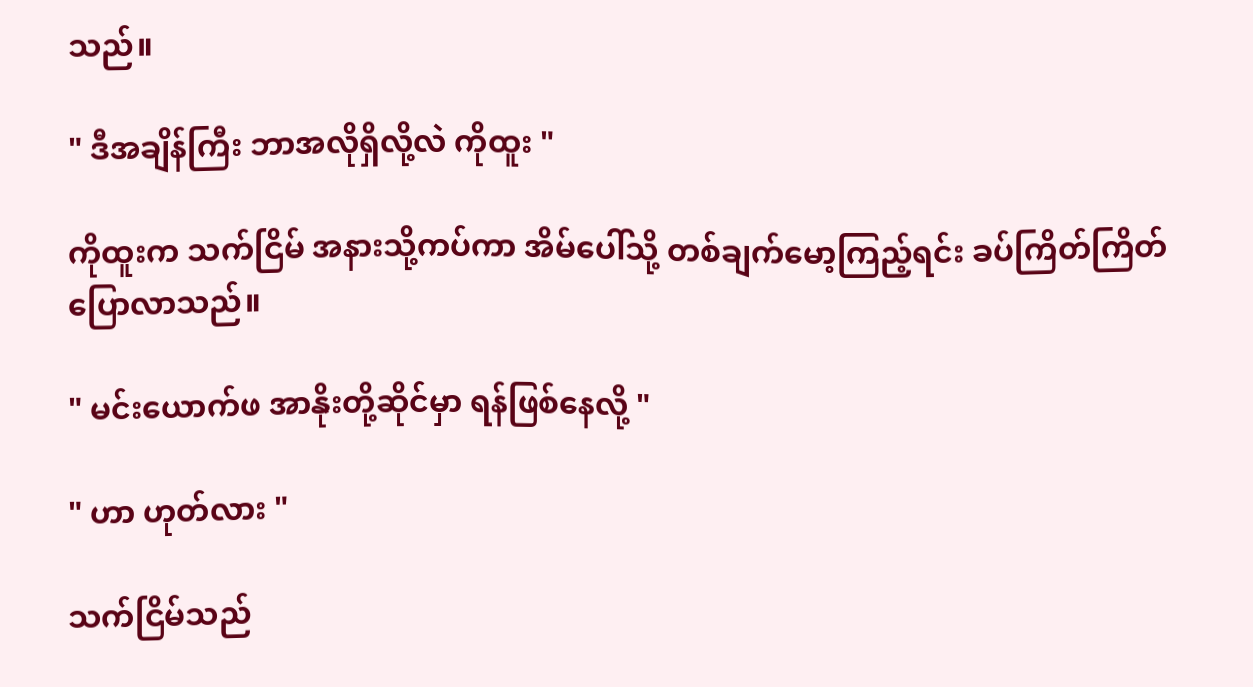သည်။

" ဒီအချိန်ကြီး ဘာအလိုရှိလို့လဲ ကိုထူး "

ကိုထူးက သက်ငြိမ် အနားသို့ကပ်ကာ အိမ်ပေါ်သို့ တစ်ချက်မော့ကြည့်ရင်း ခပ်ကြိတ်ကြိတ်ပြောလာသည်။

" မင်းယောက်ဖ အာနိုးတို့ဆိုင်မှာ ရန်ဖြစ်နေလို့ "

" ဟာ ဟုတ်လား "

သက်ငြိမ်သည်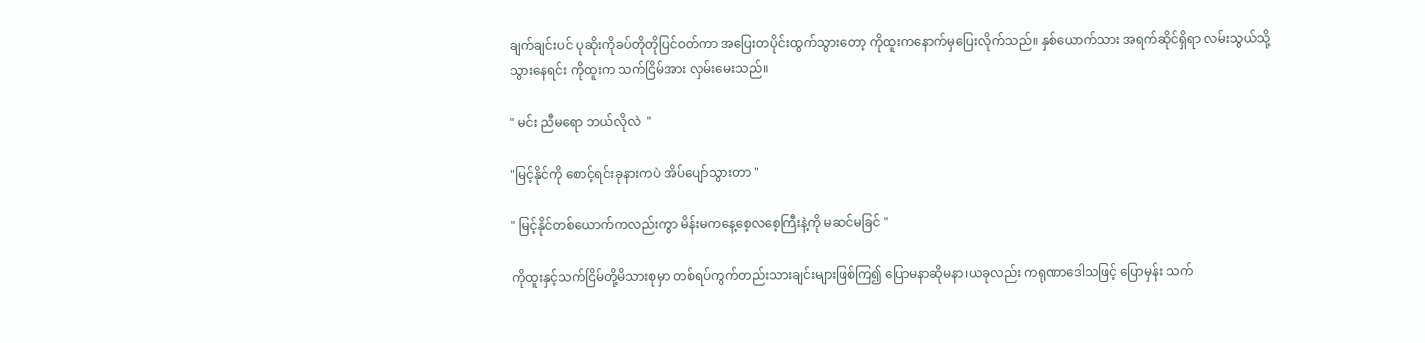ချက်ချင်းပင် ပုဆိုးကိုခပ်တိုတိုပြင်ဝတ်ကာ အပြေးတပိုင်းထွက်သွားတော့ ကိုထူးကနောက်မှပြေးလိုက်သည်။ နှစ်ယောက်သား အရက်ဆိုင်ရှိရာ လမ်းသွယ်သို့ သွားနေရင်း ကိုထူးက သက်ငြိမ်အား လှမ်းမေးသည်။

" မင်း ညီမရော ဘယ်လိုလဲ  "

"မြင့်နိုင်ကို စောင့်ရင်းခုနားကပဲ အိပ်ပျော်သွားတာ "

" မြင့်နိုင်တစ်ယောက်ကလည်းကွာ မိန်းမကနေ့စေ့လစေ့ကြီးနဲ့ကို မဆင်မခြင် "

ကိုထူးနှင့်သက်ငြိမ်တို့မိသားစုမှာ တစ်ရပ်ကွက်တည်းသားချင်းများဖြစ်ကြ၍ ပြောမနာဆိုမနာ၊ယခုလည်း ကရုဏာဒေါသဖြင့် ပြောမှန်း သက်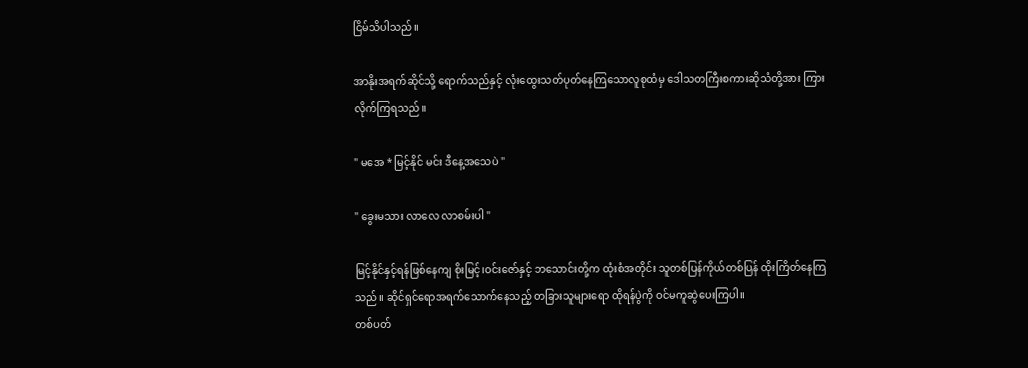ငြိမ်သိပါသည်။

အာနိုးအရက်ဆိုင်သို့ ရောက်သည်နှင့် လုံးထွေးသတ်ပုတ်‌နေကြသောလူစုထံမှ ဒေါသတကြီးစကားဆိုသံတို့အား ကြားလိုက်ကြရသည်။

" မအေ * မြင့်နိုင် မင်း ဒီနေ့အသေပဲ "

" ခွေးမသား လာလေ လာစမ်းပါ "

မြင့်နိုင်နှင့်ရန်ဖြစ်နေကျ စိုးမြင့်၊ဝင်းဇော်နှင့် ဘသောင်းတို့က ထုံးစံအတိုင်း သူတစ်ပြန်ကိုယ်တစ်ပြန် ထိုးကြိတ်နေကြသည်။ ဆိုင်ရှင်ရောအရက်သောက်‌နေသည့် တခြားသူများရော ထိုရန်ပွဲကို ဝင်မကူဆွဲပေးကြပါ။
တစ်ပတ်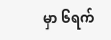မှာ ၆ရက်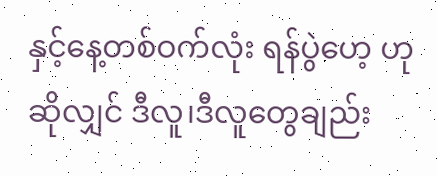နှင့်နေ့တစ်ဝက်လုံး ရန်ပွဲဟေ့ ဟုဆိုလျှင် ဒီလူ၊ဒီလူတွေချည်း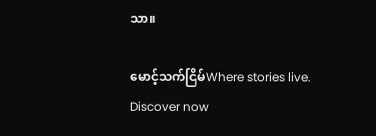သာ။

မောင့်သက်ငြိမ်Where stories live. Discover now